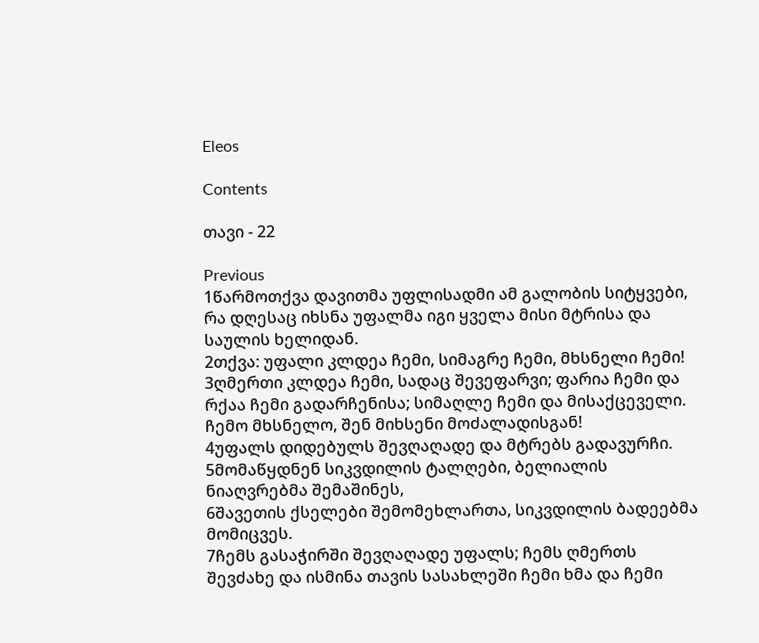Eleos

Contents

თავი - 22

Previous
1წარმოთქვა დავითმა უფლისადმი ამ გალობის სიტყვები, რა დღესაც იხსნა უფალმა იგი ყველა მისი მტრისა და საულის ხელიდან.
2თქვა: უფალი კლდეა ჩემი, სიმაგრე ჩემი, მხსნელი ჩემი!
3ღმერთი კლდეა ჩემი, სადაც შევეფარვი; ფარია ჩემი და რქაა ჩემი გადარჩენისა; სიმაღლე ჩემი და მისაქცეველი. ჩემო მხსნელო, შენ მიხსენი მოძალადისგან!
4უფალს დიდებულს შევღაღადე და მტრებს გადავურჩი.
5მომაწყდნენ სიკვდილის ტალღები, ბელიალის ნიაღვრებმა შემაშინეს,
6შავეთის ქსელები შემომეხლართა, სიკვდილის ბადეებმა მომიცვეს.
7ჩემს გასაჭირში შევღაღადე უფალს; ჩემს ღმერთს შევძახე და ისმინა თავის სასახლეში ჩემი ხმა და ჩემი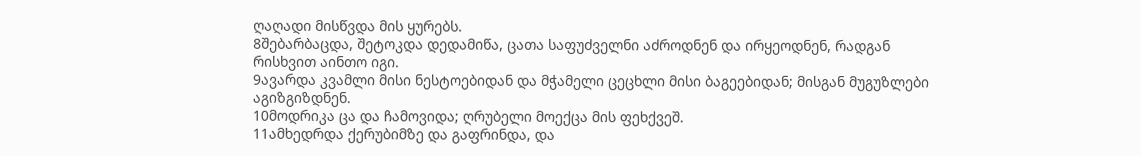ღაღადი მისწვდა მის ყურებს.
8შებარბაცდა, შეტოკდა დედამიწა, ცათა საფუძველნი აძროდნენ და ირყეოდნენ, რადგან რისხვით აინთო იგი.
9ავარდა კვამლი მისი ნესტოებიდან და მჭამელი ცეცხლი მისი ბაგეებიდან; მისგან მუგუზლები აგიზგიზდნენ.
10მოდრიკა ცა და ჩამოვიდა; ღრუბელი მოექცა მის ფეხქვეშ.
11ამხედრდა ქერუბიმზე და გაფრინდა, და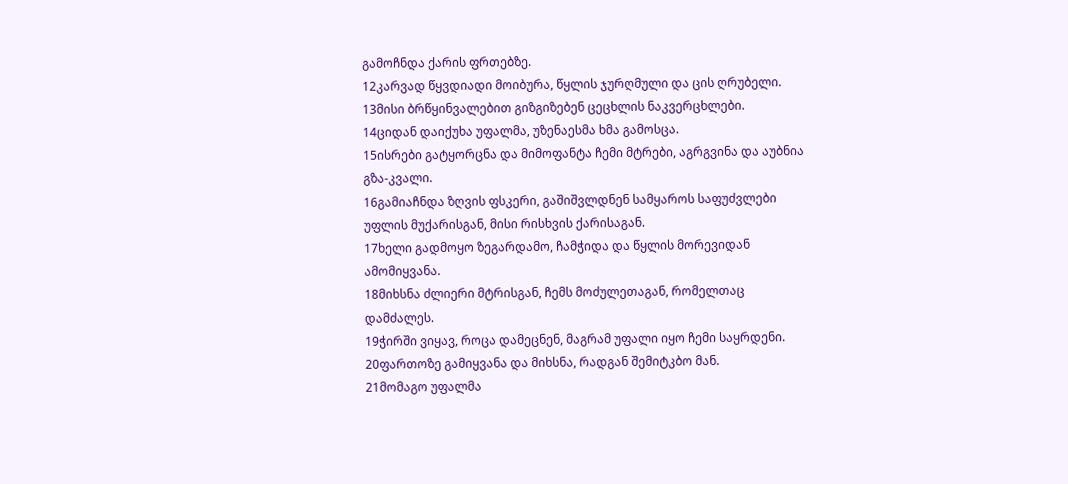გამოჩნდა ქარის ფრთებზე.
12კარვად წყვდიადი მოიბურა, წყლის ჯურღმული და ცის ღრუბელი.
13მისი ბრწყინვალებით გიზგიზებენ ცეცხლის ნაკვერცხლები.
14ციდან დაიქუხა უფალმა, უზენაესმა ხმა გამოსცა.
15ისრები გატყორცნა და მიმოფანტა ჩემი მტრები, აგრგვინა და აუბნია გზა-კვალი.
16გამიაჩნდა ზღვის ფსკერი, გაშიშვლდნენ სამყაროს საფუძვლები უფლის მუქარისგან, მისი რისხვის ქარისაგან.
17ხელი გადმოყო ზეგარდამო, ჩამჭიდა და წყლის მორევიდან ამომიყვანა.
18მიხსნა ძლიერი მტრისგან, ჩემს მოძულეთაგან, რომელთაც დამძალეს.
19ჭირში ვიყავ, როცა დამეცნენ, მაგრამ უფალი იყო ჩემი საყრდენი.
20ფართოზე გამიყვანა და მიხსნა, რადგან შემიტკბო მან.
21მომაგო უფალმა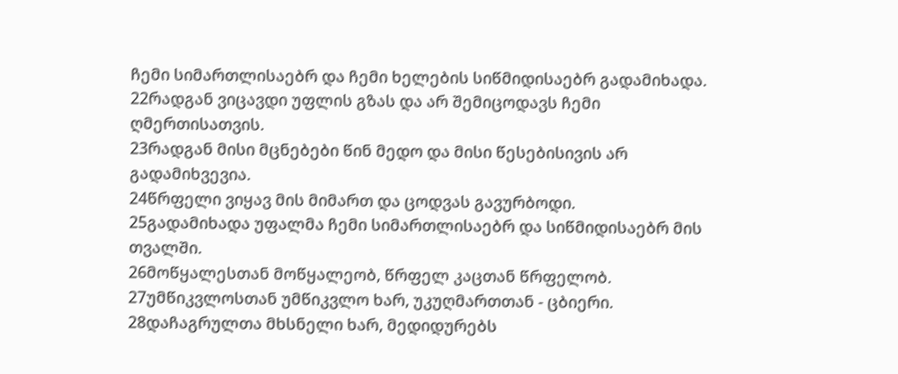ჩემი სიმართლისაებრ და ჩემი ხელების სიწმიდისაებრ გადამიხადა.
22რადგან ვიცავდი უფლის გზას და არ შემიცოდავს ჩემი ღმერთისათვის.
23რადგან მისი მცნებები წინ მედო და მისი წესებისივის არ გადამიხვევია.
24წრფელი ვიყავ მის მიმართ და ცოდვას გავურბოდი.
25გადამიხადა უფალმა ჩემი სიმართლისაებრ და სიწმიდისაებრ მის თვალში.
26მოწყალესთან მოწყალეობ, წრფელ კაცთან წრფელობ.
27უმწიკვლოსთან უმწიკვლო ხარ, უკუღმართთან - ცბიერი.
28დაჩაგრულთა მხსნელი ხარ, მედიდურებს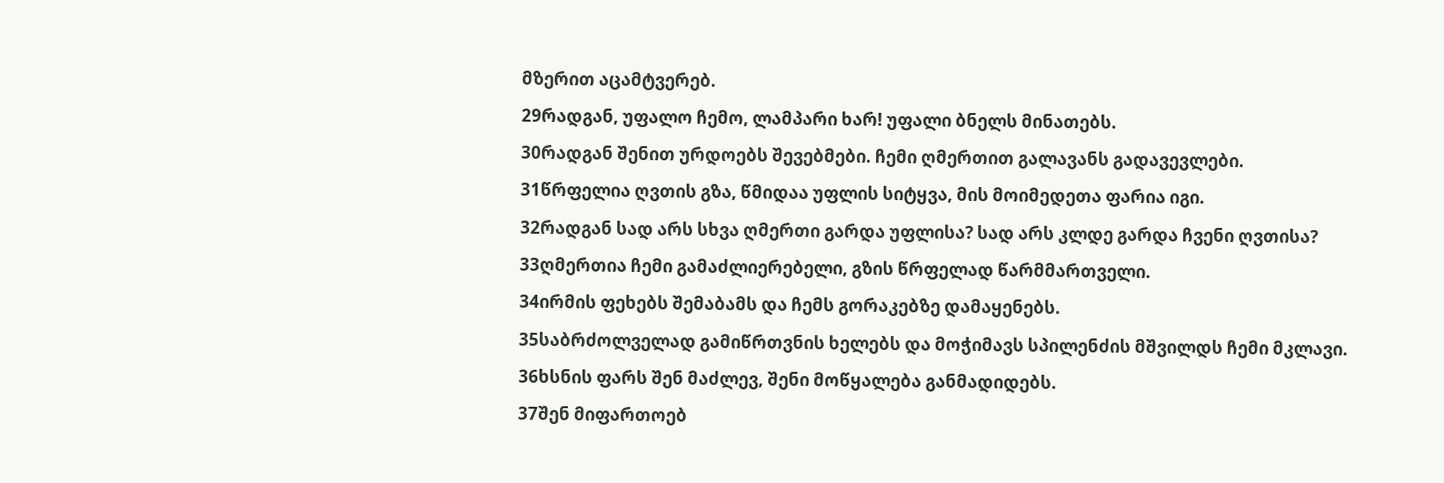მზერით აცამტვერებ.
29რადგან, უფალო ჩემო, ლამპარი ხარ! უფალი ბნელს მინათებს.
30რადგან შენით ურდოებს შევებმები. ჩემი ღმერთით გალავანს გადავევლები.
31წრფელია ღვთის გზა, წმიდაა უფლის სიტყვა, მის მოიმედეთა ფარია იგი.
32რადგან სად არს სხვა ღმერთი გარდა უფლისა? სად არს კლდე გარდა ჩვენი ღვთისა?
33ღმერთია ჩემი გამაძლიერებელი, გზის წრფელად წარმმართველი.
34ირმის ფეხებს შემაბამს და ჩემს გორაკებზე დამაყენებს.
35საბრძოლველად გამიწრთვნის ხელებს და მოჭიმავს სპილენძის მშვილდს ჩემი მკლავი.
36ხსნის ფარს შენ მაძლევ, შენი მოწყალება განმადიდებს.
37შენ მიფართოებ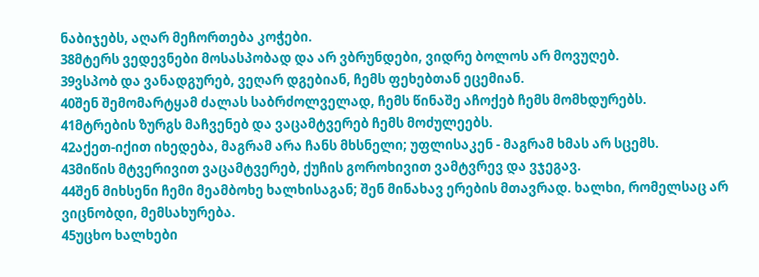ნაბიჯებს, აღარ მეჩორთება კოჭები.
38მტერს ვედევნები მოსასპობად და არ ვბრუნდები, ვიდრე ბოლოს არ მოვუღებ.
39ვსპობ და ვანადგურებ, ვეღარ დგებიან, ჩემს ფეხებთან ეცემიან.
40შენ შემომარტყამ ძალას საბრძოლველად, ჩემს წინაშე აჩოქებ ჩემს მომხდურებს.
41მტრების ზურგს მაჩვენებ და ვაცამტვერებ ჩემს მოძულეებს.
42აქეთ-იქით იხედება, მაგრამ არა ჩანს მხსნელი; უფლისაკენ - მაგრამ ხმას არ სცემს.
43მიწის მტვერივით ვაცამტვერებ, ქუჩის გოროხივით ვამტვრევ და ვჯეგავ.
44შენ მიხსენი ჩემი მეამბოხე ხალხისაგან; შენ მინახავ ერების მთავრად. ხალხი, რომელსაც არ ვიცნობდი, მემსახურება.
45უცხო ხალხები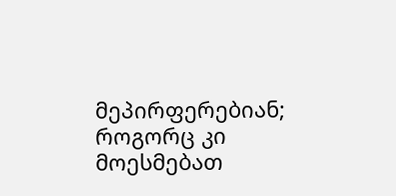მეპირფერებიან; როგორც კი მოესმებათ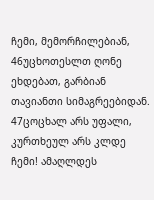ჩემი, მემორჩილებიან,
46უცხოთესლთ ღონე ეხდებათ, გარბიან თავიანთი სიმაგრეებიდან.
47ცოცხალ არს უფალი, კურთხეულ არს კლდე ჩემი! ამაღლდეს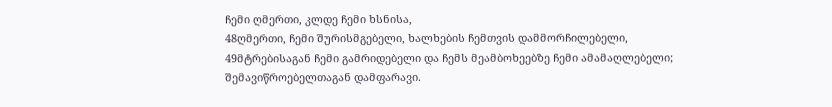ჩემი ღმერთი, კლდე ჩემი ხსნისა,
48ღმერთი, ჩემი შურისმგებელი, ხალხების ჩემთვის დამმორჩილებელი,
49მტრებისაგან ჩემი გამრიდებელი და ჩემს მეამბოხეებზე ჩემი ამამაღლებელი; შემავიწროებელთაგან დამფარავი.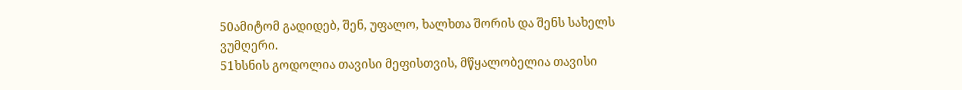50ამიტომ გადიდებ, შენ, უფალო, ხალხთა შორის და შენს სახელს ვუმღერი.
51ხსნის გოდოლია თავისი მეფისთვის, მწყალობელია თავისი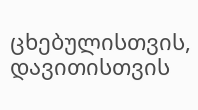ცხებულისთვის, დავითისთვის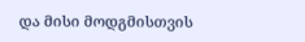და მისი მოდგმისთვის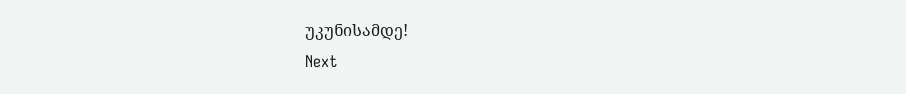უკუნისამდე!
Next